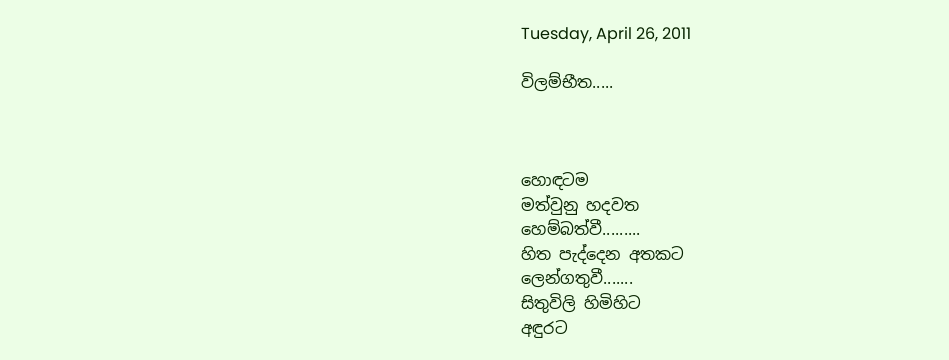Tuesday, April 26, 2011

විලම්භීත.....



හොඳටම
මත්වුනු හදවත
හෙම්බත්වී.........
හිත පැද්දෙන අතකට
ලෙන්ගතුවී.......
සිතුවිලි හිමිහිට
අඳුරට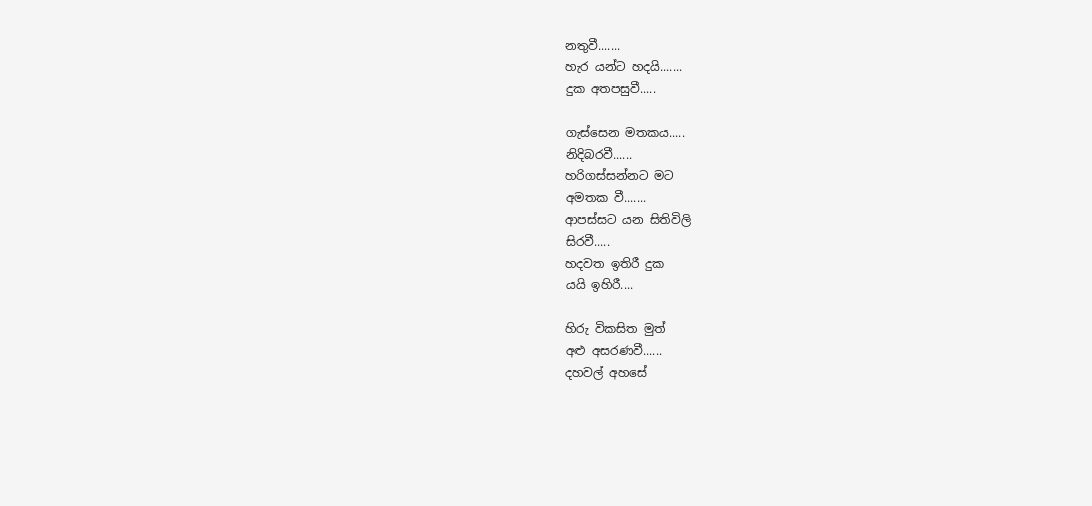නතුවී.......
හැර යන්ට හදයි.......
දුක අතපසුවී.....

ගැස්සෙන මතකය.....
නිදිබරවී......
හරිගස්සන්නට මට
අමතක වී.......
ආපස්සට යන සිතිවිලි
සිරවී.....
හදවත ඉතිරී දුක
යයි ඉහිරී....

හිරු විකසිත මුත්
අළු අසරණවී......
දහවල් අහසේ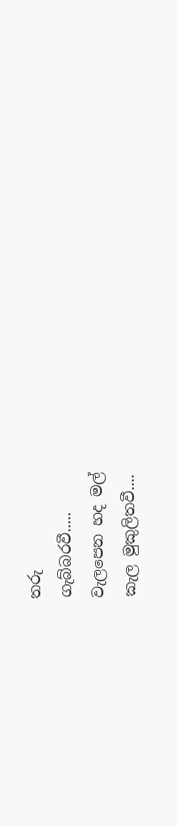තරු
ගැබ්බරවී.....
වැලපෙන හද මල්
කැල මුකුලිතවී....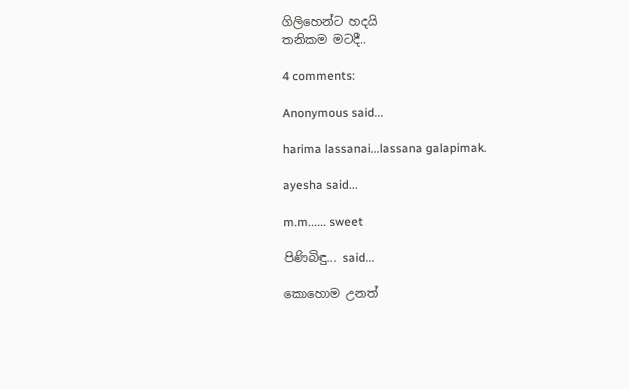ගිලිහෙන්ට හදයි
තනිකම මටදී..

4 comments:

Anonymous said...

harima lassanai...lassana galapimak.

ayesha said...

m.m...... sweet

පිණිබිඳු... said...

කොහොම උනත්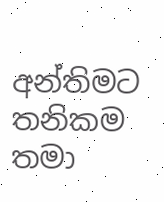අන්තිමට තනිකම තමා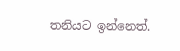තනියට ඉන්නෙත්.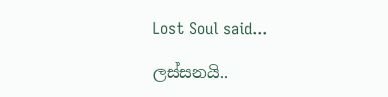Lost Soul said...

ලස්සනයි..